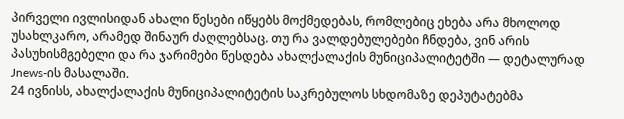პირველი ივლისიდან ახალი წესები იწყებს მოქმედებას, რომლებიც ეხება არა მხოლოდ უსახლკარო, არამედ შინაურ ძაღლებსაც. თუ რა ვალდებულებები ჩნდება, ვინ არის პასუხისმგებელი და რა ჯარიმები წესდება ახალქალაქის მუნიციპალიტეტში — დეტალურად Jnews-ის მასალაში.
24 ივნისს, ახალქალაქის მუნიციპალიტეტის საკრებულოს სხდომაზე დეპუტატებმა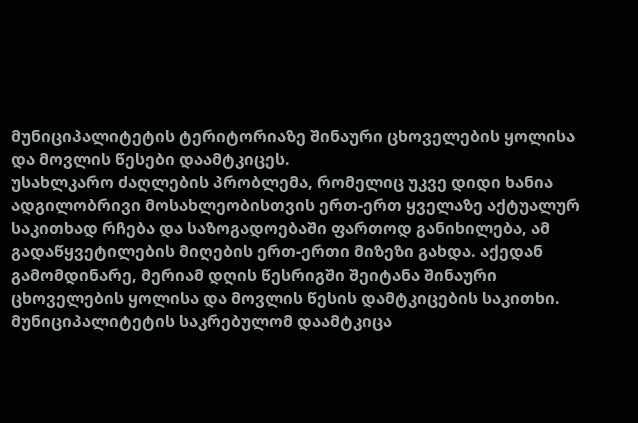მუნიციპალიტეტის ტერიტორიაზე შინაური ცხოველების ყოლისა და მოვლის წესები დაამტკიცეს.
უსახლკარო ძაღლების პრობლემა, რომელიც უკვე დიდი ხანია ადგილობრივი მოსახლეობისთვის ერთ-ერთ ყველაზე აქტუალურ საკითხად რჩება და საზოგადოებაში ფართოდ განიხილება, ამ გადაწყვეტილების მიღების ერთ-ერთი მიზეზი გახდა. აქედან გამომდინარე, მერიამ დღის წესრიგში შეიტანა შინაური ცხოველების ყოლისა და მოვლის წესის დამტკიცების საკითხი. მუნიციპალიტეტის საკრებულომ დაამტკიცა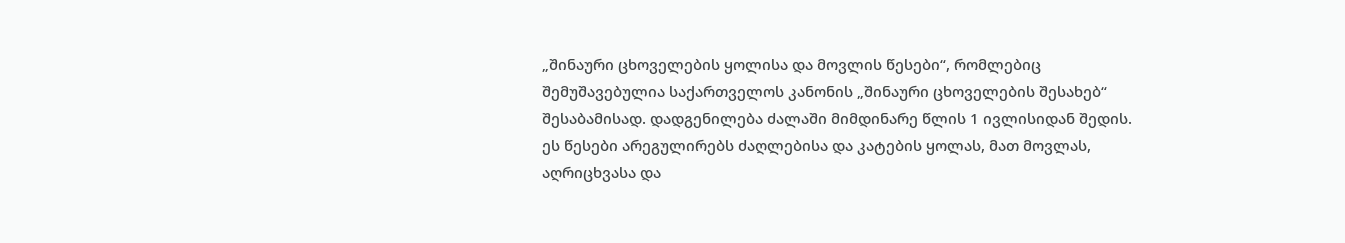„შინაური ცხოველების ყოლისა და მოვლის წესები“, რომლებიც შემუშავებულია საქართველოს კანონის „შინაური ცხოველების შესახებ“ შესაბამისად. დადგენილება ძალაში მიმდინარე წლის 1 ივლისიდან შედის.
ეს წესები არეგულირებს ძაღლებისა და კატების ყოლას, მათ მოვლას, აღრიცხვასა და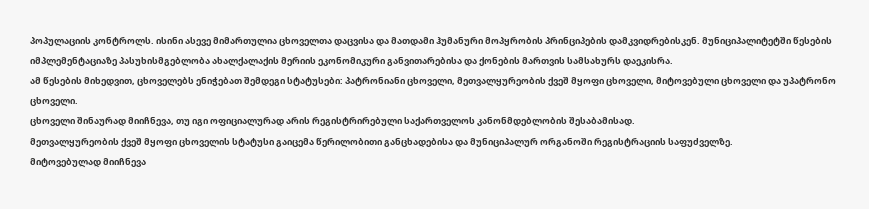პოპულაციის კონტროლს. ისინი ასევე მიმართულია ცხოველთა დაცვისა და მათდამი ჰუმანური მოპყრობის პრინციპების დამკვიდრებისკენ. მუნიციპალიტეტში წესების იმპლემენტაციაზე პასუხისმგებლობა ახალქალაქის მერიის ეკონომიკური განვითარებისა და ქონების მართვის სამსახურს დაეკისრა.
ამ წესების მიხედვით, ცხოველებს ენიჭებათ შემდეგი სტატუსები: პატრონიანი ცხოველი, მეთვალყურეობის ქვეშ მყოფი ცხოველი, მიტოვებული ცხოველი და უპატრონო ცხოველი.
ცხოველი შინაურად მიიჩნევა, თუ იგი ოფიციალურად არის რეგისტრირებული საქართველოს კანონმდებლობის შესაბამისად.
მეთვალყურეობის ქვეშ მყოფი ცხოველის სტატუსი გაიცემა წერილობითი განცხადებისა და მუნიციპალურ ორგანოში რეგისტრაციის საფუძველზე.
მიტოვებულად მიიჩნევა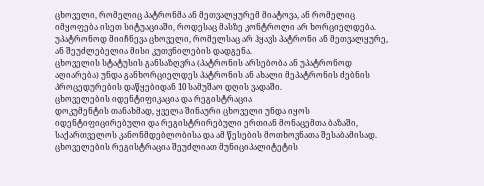ცხოველი, რომელიც პატრონმა ან მეთვალყურემ მიატოვა, ან რომელიც იმყოფება ისეთ სიტუაციაში, როდესაც მასზე კონტროლი არ ხორციელდება.
უპატრონოდ მიიჩნევა ცხოველი, რომელსაც არ ჰყავს პატრონი ან მეთვალყურე, ან შეუძლებელია მისი კუთვნილების დადგენა.
ცხოველის სტატუსის განსაზღვრა (პატრონის არსებობა ან უპატრონოდ აღიარება) უნდა განხორციელდეს პატრონის ან ახალი მეპატრონის ძებნის პროცედურების დაწყებიდან 10 სამუშაო დღის ვადაში.
ცხოველების იდენტიფიკაცია და რეგისტრაცია
დოკუმენტის თანახმად, ყველა შინაური ცხოველი უნდა იყოს იდენტიფიცირებული და რეგისტრირებული ერთიან მონაცემთა ბაზაში, საქართველოს კანონმდებლობისა და ამ წესების მოთხოვნათა შესაბამისად. ცხოველების რეგისტრაცია შეუძლიათ მუნიციპალიტეტის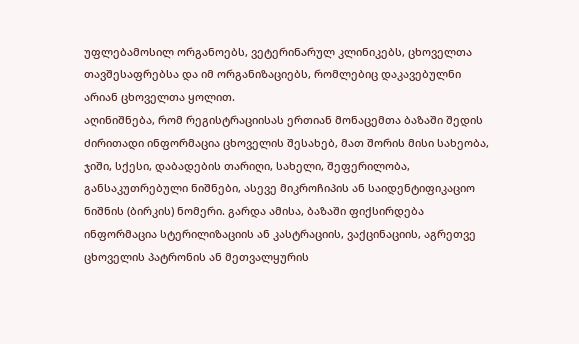უფლებამოსილ ორგანოებს, ვეტერინარულ კლინიკებს, ცხოველთა თავშესაფრებსა და იმ ორგანიზაციებს, რომლებიც დაკავებულნი არიან ცხოველთა ყოლით.
აღინიშნება, რომ რეგისტრაციისას ერთიან მონაცემთა ბაზაში შედის ძირითადი ინფორმაცია ცხოველის შესახებ, მათ შორის მისი სახეობა, ჯიში, სქესი, დაბადების თარიღი, სახელი, შეფერილობა, განსაკუთრებული ნიშნები, ასევე მიკროჩიპის ან საიდენტიფიკაციო ნიშნის (ბირკის) ნომერი. გარდა ამისა, ბაზაში ფიქსირდება ინფორმაცია სტერილიზაციის ან კასტრაციის, ვაქცინაციის, აგრეთვე ცხოველის პატრონის ან მეთვალყურის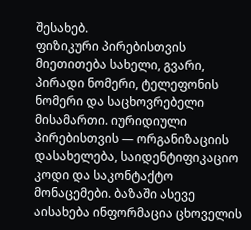შესახებ.
ფიზიკური პირებისთვის მიეთითება სახელი, გვარი, პირადი ნომერი, ტელეფონის ნომერი და საცხოვრებელი მისამართი. იურიდიული პირებისთვის — ორგანიზაციის დასახელება, საიდენტიფიკაციო კოდი და საკონტაქტო მონაცემები. ბაზაში ასევე აისახება ინფორმაცია ცხოველის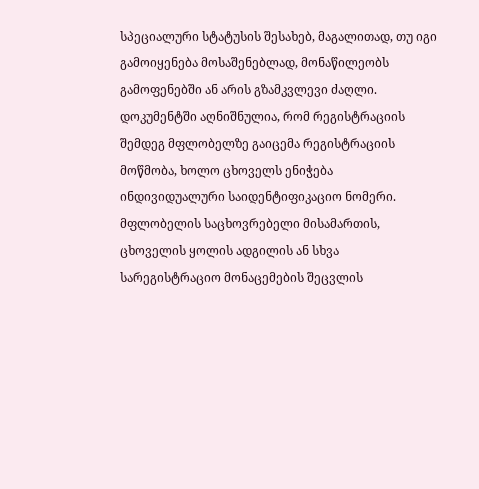სპეციალური სტატუსის შესახებ, მაგალითად, თუ იგი გამოიყენება მოსაშენებლად, მონაწილეობს გამოფენებში ან არის გზამკვლევი ძაღლი.
დოკუმენტში აღნიშნულია, რომ რეგისტრაციის შემდეგ მფლობელზე გაიცემა რეგისტრაციის მოწმობა, ხოლო ცხოველს ენიჭება ინდივიდუალური საიდენტიფიკაციო ნომერი. მფლობელის საცხოვრებელი მისამართის, ცხოველის ყოლის ადგილის ან სხვა სარეგისტრაციო მონაცემების შეცვლის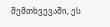შემთხვევაში, ეს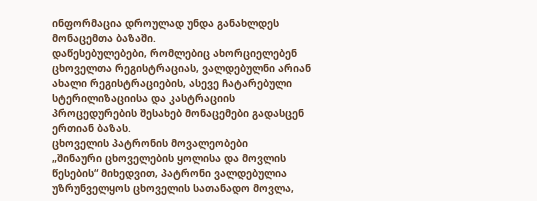ინფორმაცია დროულად უნდა განახლდეს მონაცემთა ბაზაში.
დაწესებულებები, რომლებიც ახორციელებენ ცხოველთა რეგისტრაციას, ვალდებულნი არიან ახალი რეგისტრაციების, ასევე ჩატარებული სტერილიზაციისა და კასტრაციის პროცედურების შესახებ მონაცემები გადასცენ ერთიან ბაზას.
ცხოველის პატრონის მოვალეობები
„შინაური ცხოველების ყოლისა და მოვლის წესების“ მიხედვით, პატრონი ვალდებულია უზრუნველყოს ცხოველის სათანადო მოვლა,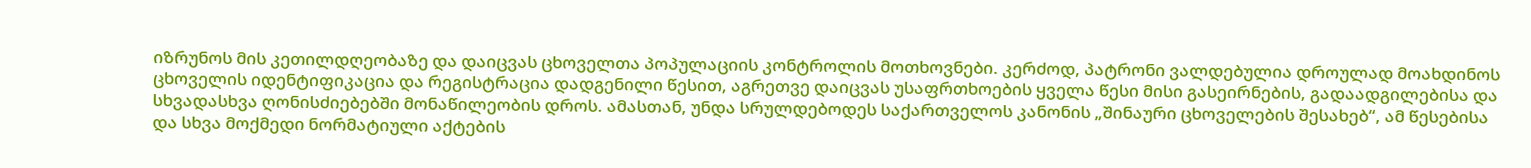იზრუნოს მის კეთილდღეობაზე და დაიცვას ცხოველთა პოპულაციის კონტროლის მოთხოვნები. კერძოდ, პატრონი ვალდებულია დროულად მოახდინოს ცხოველის იდენტიფიკაცია და რეგისტრაცია დადგენილი წესით, აგრეთვე დაიცვას უსაფრთხოების ყველა წესი მისი გასეირნების, გადაადგილებისა და სხვადასხვა ღონისძიებებში მონაწილეობის დროს. ამასთან, უნდა სრულდებოდეს საქართველოს კანონის „შინაური ცხოველების შესახებ“, ამ წესებისა და სხვა მოქმედი ნორმატიული აქტების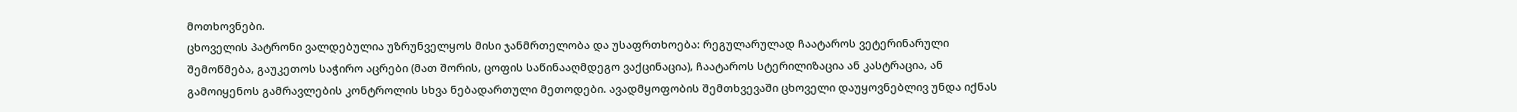მოთხოვნები.
ცხოველის პატრონი ვალდებულია უზრუნველყოს მისი ჯანმრთელობა და უსაფრთხოება: რეგულარულად ჩაატაროს ვეტერინარული შემოწმება, გაუკეთოს საჭირო აცრები (მათ შორის, ცოფის საწინააღმდეგო ვაქცინაცია), ჩაატაროს სტერილიზაცია ან კასტრაცია, ან გამოიყენოს გამრავლების კონტროლის სხვა ნებადართული მეთოდები. ავადმყოფობის შემთხვევაში ცხოველი დაუყოვნებლივ უნდა იქნას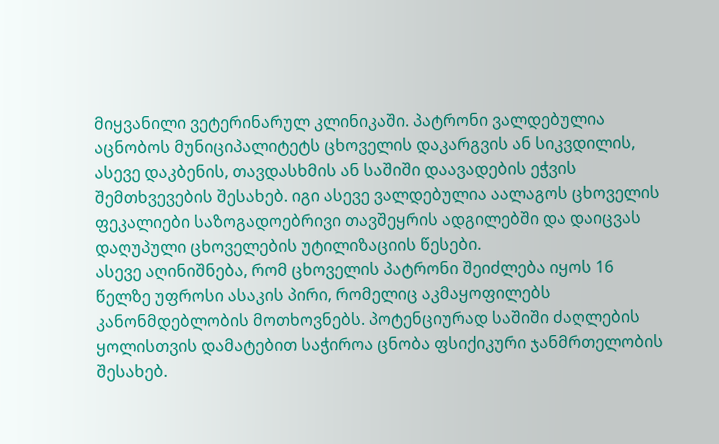მიყვანილი ვეტერინარულ კლინიკაში. პატრონი ვალდებულია აცნობოს მუნიციპალიტეტს ცხოველის დაკარგვის ან სიკვდილის, ასევე დაკბენის, თავდასხმის ან საშიში დაავადების ეჭვის შემთხვევების შესახებ. იგი ასევე ვალდებულია აალაგოს ცხოველის ფეკალიები საზოგადოებრივი თავშეყრის ადგილებში და დაიცვას დაღუპული ცხოველების უტილიზაციის წესები.
ასევე აღინიშნება, რომ ცხოველის პატრონი შეიძლება იყოს 16 წელზე უფროსი ასაკის პირი, რომელიც აკმაყოფილებს კანონმდებლობის მოთხოვნებს. პოტენციურად საშიში ძაღლების ყოლისთვის დამატებით საჭიროა ცნობა ფსიქიკური ჯანმრთელობის შესახებ.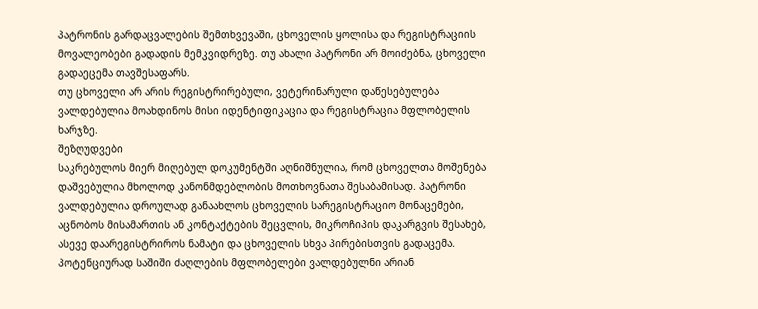პატრონის გარდაცვალების შემთხვევაში, ცხოველის ყოლისა და რეგისტრაციის მოვალეობები გადადის მემკვიდრეზე. თუ ახალი პატრონი არ მოიძებნა, ცხოველი გადაეცემა თავშესაფარს.
თუ ცხოველი არ არის რეგისტრირებული, ვეტერინარული დაწესებულება ვალდებულია მოახდინოს მისი იდენტიფიკაცია და რეგისტრაცია მფლობელის ხარჯზე.
შეზღუდვები
საკრებულოს მიერ მიღებულ დოკუმენტში აღნიშნულია, რომ ცხოველთა მოშენება დაშვებულია მხოლოდ კანონმდებლობის მოთხოვნათა შესაბამისად. პატრონი ვალდებულია დროულად განაახლოს ცხოველის სარეგისტრაციო მონაცემები, აცნობოს მისამართის ან კონტაქტების შეცვლის, მიკროჩიპის დაკარგვის შესახებ, ასევე დაარეგისტრიროს ნამატი და ცხოველის სხვა პირებისთვის გადაცემა. პოტენციურად საშიში ძაღლების მფლობელები ვალდებულნი არიან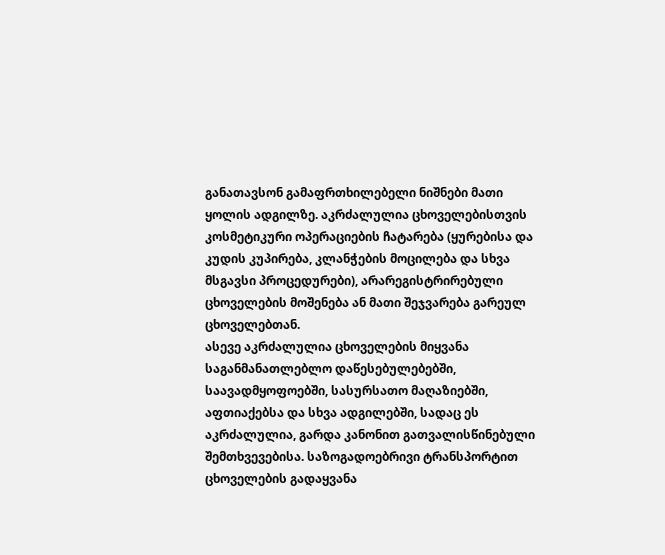განათავსონ გამაფრთხილებელი ნიშნები მათი ყოლის ადგილზე. აკრძალულია ცხოველებისთვის კოსმეტიკური ოპერაციების ჩატარება (ყურებისა და კუდის კუპირება, კლანჭების მოცილება და სხვა მსგავსი პროცედურები), არარეგისტრირებული ცხოველების მოშენება ან მათი შეჯვარება გარეულ ცხოველებთან.
ასევე აკრძალულია ცხოველების მიყვანა საგანმანათლებლო დაწესებულებებში, საავადმყოფოებში, სასურსათო მაღაზიებში, აფთიაქებსა და სხვა ადგილებში, სადაც ეს აკრძალულია, გარდა კანონით გათვალისწინებული შემთხვევებისა. საზოგადოებრივი ტრანსპორტით ცხოველების გადაყვანა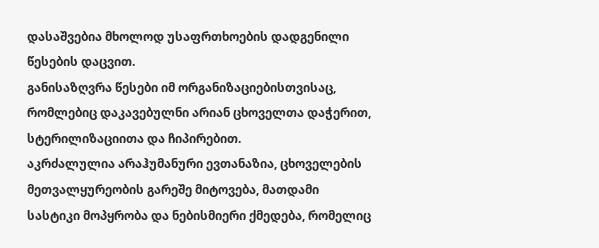დასაშვებია მხოლოდ უსაფრთხოების დადგენილი წესების დაცვით.
განისაზღვრა წესები იმ ორგანიზაციებისთვისაც, რომლებიც დაკავებულნი არიან ცხოველთა დაჭერით, სტერილიზაციითა და ჩიპირებით.
აკრძალულია არაჰუმანური ევთანაზია, ცხოველების მეთვალყურეობის გარეშე მიტოვება, მათდამი სასტიკი მოპყრობა და ნებისმიერი ქმედება, რომელიც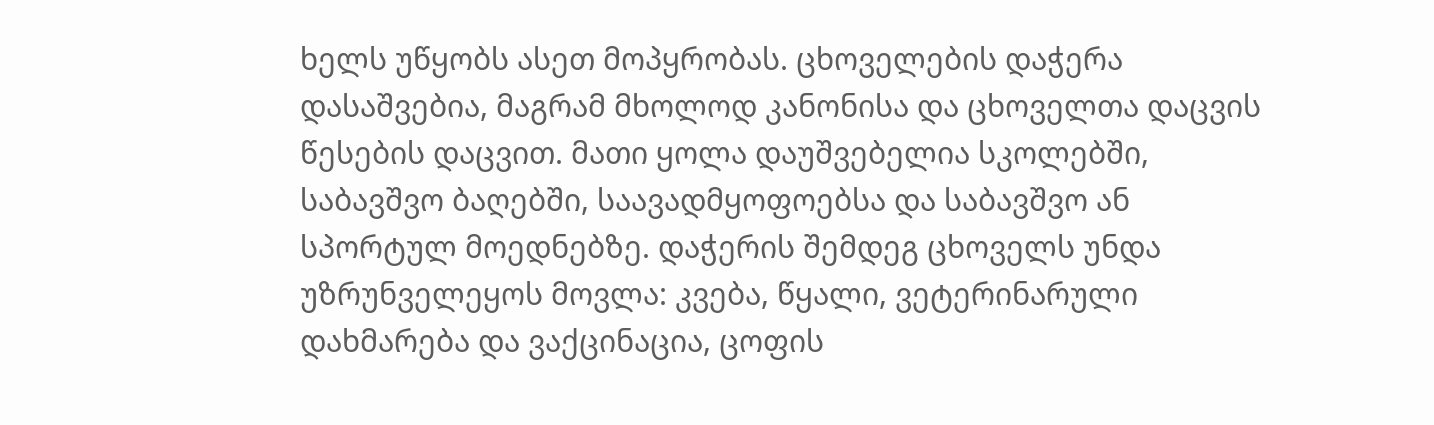ხელს უწყობს ასეთ მოპყრობას. ცხოველების დაჭერა დასაშვებია, მაგრამ მხოლოდ კანონისა და ცხოველთა დაცვის წესების დაცვით. მათი ყოლა დაუშვებელია სკოლებში, საბავშვო ბაღებში, საავადმყოფოებსა და საბავშვო ან სპორტულ მოედნებზე. დაჭერის შემდეგ ცხოველს უნდა უზრუნველეყოს მოვლა: კვება, წყალი, ვეტერინარული დახმარება და ვაქცინაცია, ცოფის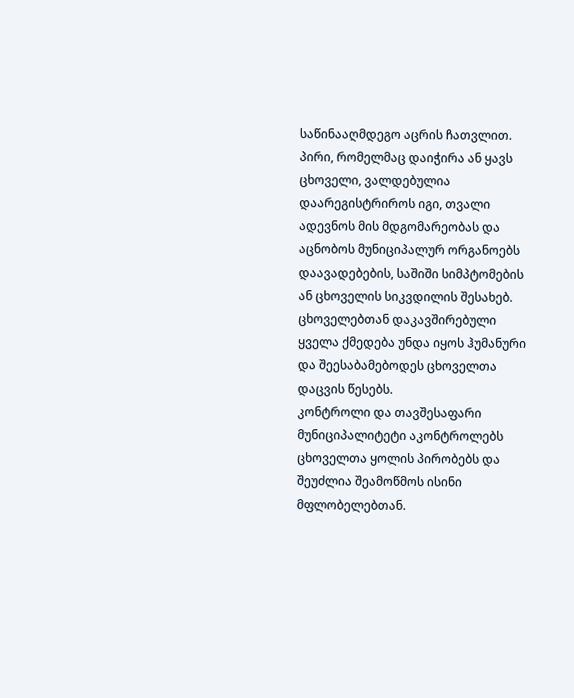საწინააღმდეგო აცრის ჩათვლით. პირი, რომელმაც დაიჭირა ან ყავს ცხოველი, ვალდებულია დაარეგისტრიროს იგი, თვალი ადევნოს მის მდგომარეობას და აცნობოს მუნიციპალურ ორგანოებს დაავადებების, საშიში სიმპტომების ან ცხოველის სიკვდილის შესახებ. ცხოველებთან დაკავშირებული ყველა ქმედება უნდა იყოს ჰუმანური და შეესაბამებოდეს ცხოველთა დაცვის წესებს.
კონტროლი და თავშესაფარი
მუნიციპალიტეტი აკონტროლებს ცხოველთა ყოლის პირობებს და შეუძლია შეამოწმოს ისინი მფლობელებთან.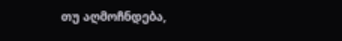თუ აღმოჩნდება,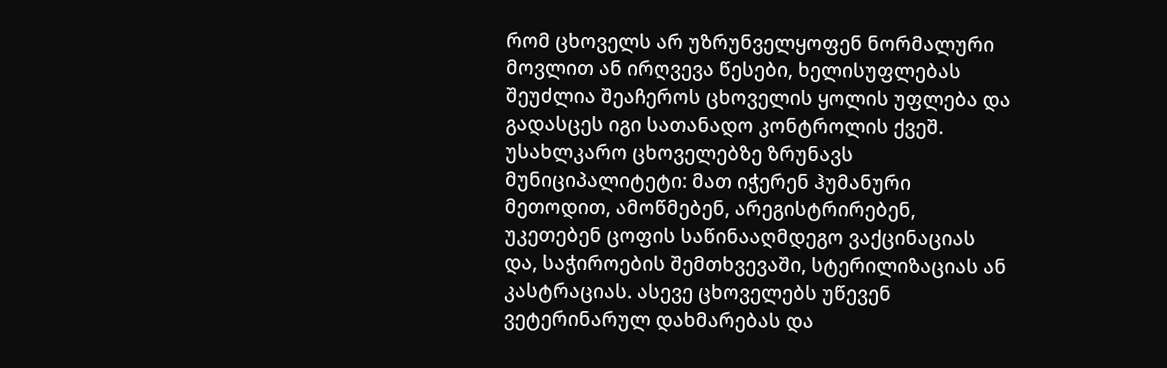რომ ცხოველს არ უზრუნველყოფენ ნორმალური მოვლით ან ირღვევა წესები, ხელისუფლებას შეუძლია შეაჩეროს ცხოველის ყოლის უფლება და გადასცეს იგი სათანადო კონტროლის ქვეშ.
უსახლკარო ცხოველებზე ზრუნავს მუნიციპალიტეტი: მათ იჭერენ ჰუმანური მეთოდით, ამოწმებენ, არეგისტრირებენ, უკეთებენ ცოფის საწინააღმდეგო ვაქცინაციას და, საჭიროების შემთხვევაში, სტერილიზაციას ან კასტრაციას. ასევე ცხოველებს უწევენ ვეტერინარულ დახმარებას და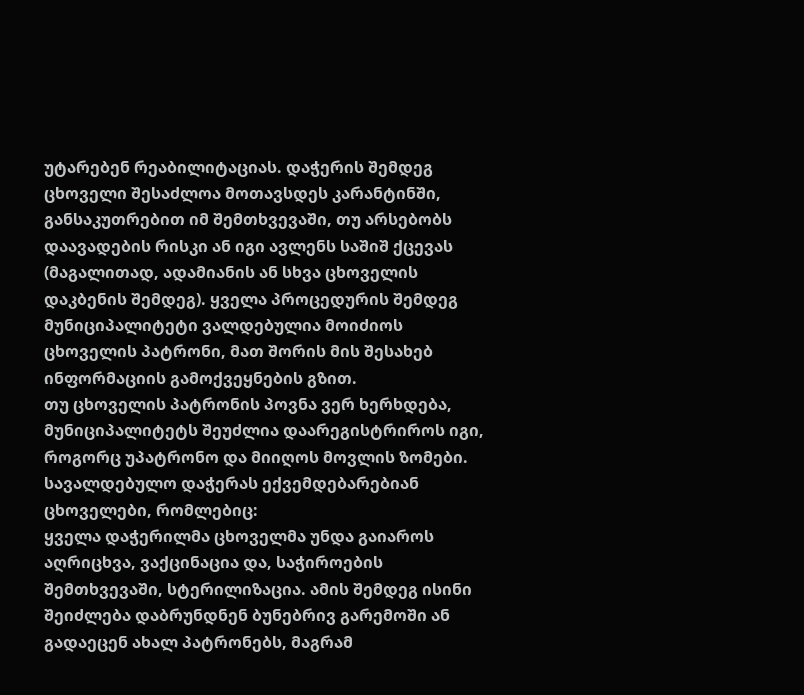უტარებენ რეაბილიტაციას. დაჭერის შემდეგ ცხოველი შესაძლოა მოთავსდეს კარანტინში, განსაკუთრებით იმ შემთხვევაში, თუ არსებობს დაავადების რისკი ან იგი ავლენს საშიშ ქცევას (მაგალითად, ადამიანის ან სხვა ცხოველის დაკბენის შემდეგ). ყველა პროცედურის შემდეგ მუნიციპალიტეტი ვალდებულია მოიძიოს ცხოველის პატრონი, მათ შორის მის შესახებ ინფორმაციის გამოქვეყნების გზით.
თუ ცხოველის პატრონის პოვნა ვერ ხერხდება, მუნიციპალიტეტს შეუძლია დაარეგისტრიროს იგი, როგორც უპატრონო და მიიღოს მოვლის ზომები. სავალდებულო დაჭერას ექვემდებარებიან ცხოველები, რომლებიც:
ყველა დაჭერილმა ცხოველმა უნდა გაიაროს აღრიცხვა, ვაქცინაცია და, საჭიროების შემთხვევაში, სტერილიზაცია. ამის შემდეგ ისინი შეიძლება დაბრუნდნენ ბუნებრივ გარემოში ან გადაეცენ ახალ პატრონებს, მაგრამ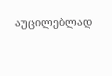აუცილებლად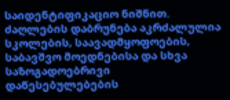საიდენტიფიკაციო ნიშნით. ძაღლების დაბრუნება აკრძალულია სკოლების, საავადმყოფოების, საბავშვო მოედნებისა და სხვა საზოგადოებრივი დაწესებულებების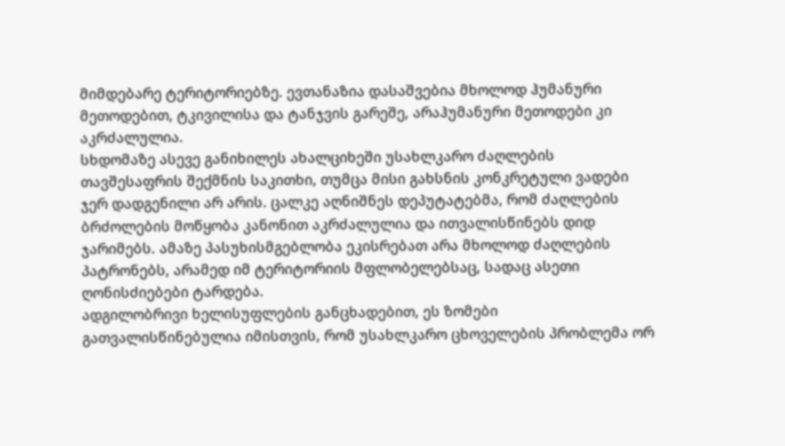მიმდებარე ტერიტორიებზე. ევთანაზია დასაშვებია მხოლოდ ჰუმანური მეთოდებით, ტკივილისა და ტანჯვის გარეშე, არაჰუმანური მეთოდები კი აკრძალულია.
სხდომაზე ასევე განიხილეს ახალციხეში უსახლკარო ძაღლების თავშესაფრის შექმნის საკითხი, თუმცა მისი გახსნის კონკრეტული ვადები ჯერ დადგენილი არ არის. ცალკე აღნიშნეს დეპუტატებმა, რომ ძაღლების ბრძოლების მოწყობა კანონით აკრძალულია და ითვალისწინებს დიდ ჯარიმებს. ამაზე პასუხისმგებლობა ეკისრებათ არა მხოლოდ ძაღლების პატრონებს, არამედ იმ ტერიტორიის მფლობელებსაც, სადაც ასეთი ღონისძიებები ტარდება.
ადგილობრივი ხელისუფლების განცხადებით, ეს ზომები გათვალისწინებულია იმისთვის, რომ უსახლკარო ცხოველების პრობლემა ორ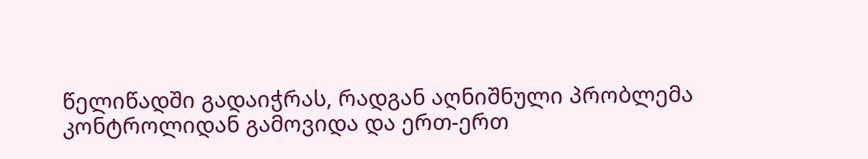წელიწადში გადაიჭრას, რადგან აღნიშნული პრობლემა კონტროლიდან გამოვიდა და ერთ-ერთ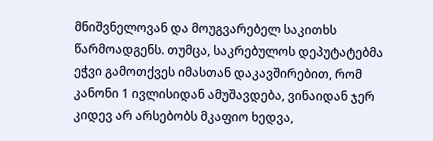მნიშვნელოვან და მოუგვარებელ საკითხს წარმოადგენს. თუმცა, საკრებულოს დეპუტატებმა ეჭვი გამოთქვეს იმასთან დაკავშირებით, რომ კანონი 1 ივლისიდან ამუშავდება, ვინაიდან ჯერ კიდევ არ არსებობს მკაფიო ხედვა,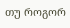თუ როგორ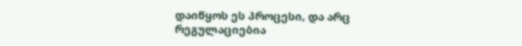დაიწყოს ეს პროცესი, და არც რეგულაციებია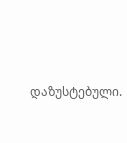დაზუსტებული.